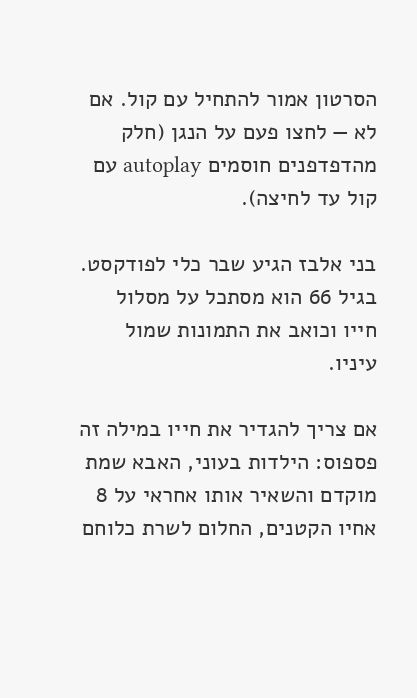הסרטון אמור להתחיל עם קול. אם לא — לחצו פעם על הנגן (חלק מהדפדפנים חוסמים autoplay עם קול עד לחיצה).

בני אלבז הגיע שבר כלי לפודקסט. בגיל 66 הוא מסתכל על מסלול חייו וכואב את התמונות שמול עיניו.

אם צריך להגדיר את חייו במילה זה פספוס: הילדות בעוני, האבא שמת מוקדם והשאיר אותו אחראי על 8 אחיו הקטנים, החלום לשרת כלוחם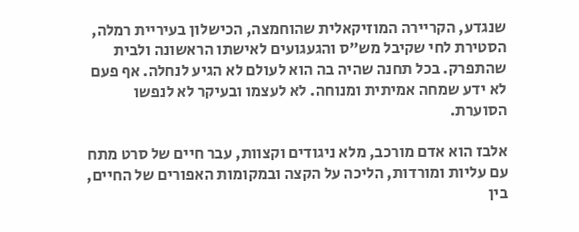שנגדע, הקריירה המוזיקאלית שהוחמצה, הכישלון בעיריית רמלה, הסטירת לחי שקיבל מש״ס והגעגועים לאישתו הראשונה ולבית שהתפרק. בכל תחנה שהיה בה הוא לעולם לא הגיע לנחלה. אף פעם לא ידע שמחה אמיתית ומנוחה. לא לעצמו ובעיקר לא לנפשו הסוערת.

אלבז הוא אדם מורכב, מלא ניגודים וקצוות, עבר חיים של סרט מתח עם עליות ומורדות, הליכה על הקצה ובמקומות האפורים של החיים, בין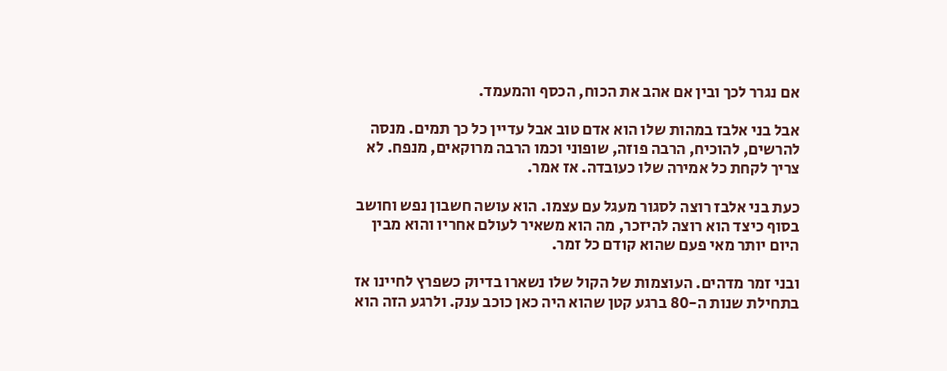אם נגרר לכך ובין אם אהב את הכוח, הכסף והמעמד.

אבל בני אלבז במהות שלו הוא אדם טוב אבל עדיין כל כך תמים. מנסה להרשים, להוכיח, הרבה פוזה, שופוני וכמו הרבה מרוקאים, מנפח. לא צריך לקחת כל אמירה שלו כעובדה. אז אמר.

כעת בני אלבז רוצה לסגור מעגל עם עצמו. הוא עושה חשבון נפש וחושב בסוף כיצד הוא רוצה להיזכר, מה הוא משאיר לעולם אחריו והוא מבין היום יותר מאי פעם שהוא קודם כל זמר.

ובני זמר מדהים. העוצמות של הקול שלו נשארו בדיוק כשפרץ לחיינו אז בתחילת שנות ה-80 ברגע קטן שהוא היה כאן כוכב ענק. ולרגע הזה הוא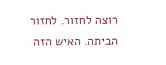רוצה לחזור. לחזור הביתה. האיש הזה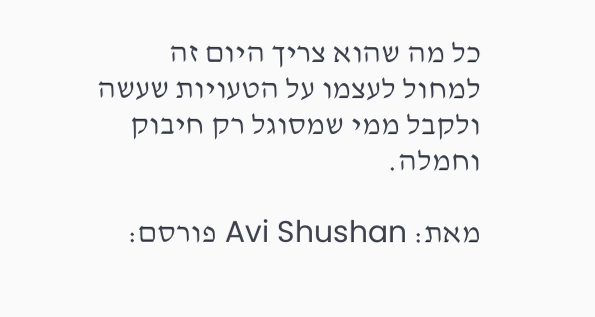כל מה שהוא צריך היום זה למחול לעצמו על הטעויות שעשה ולקבל ממי שמסוגל רק חיבוק וחמלה.

מאת: Avi Shushan פורסם: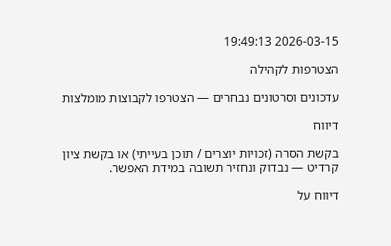2026-03-15 19:49:13

הצטרפות לקהילה

עדכונים וסרטונים נבחרים — הצטרפו לקבוצות מומלצות

דיווח

בקשת הסרה (זכויות יוצרים / תוכן בעייתי) או בקשת ציון קרדיט — נבדוק ונחזיר תשובה במידת האפשר.

דיווח על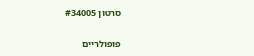סרטון #34005

פופולריים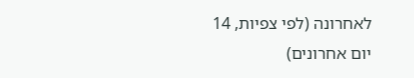לאחרונה (לפי צפיות, 14 יום אחרונים)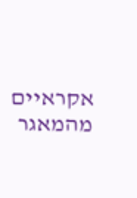אקראיים מהמאגר